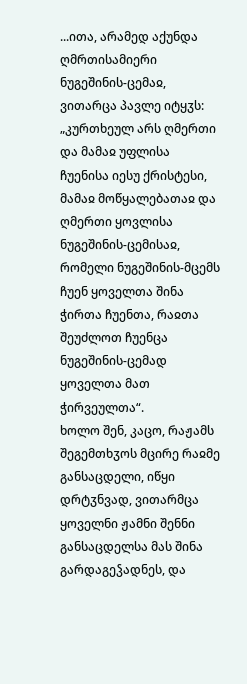...ითა, არამედ აქუნდა ღმრთისამიერი ნუგეშინის-ცემაჲ, ვითარცა პავლე იტყჳს: „კურთხეულ არს ღმერთი და მამაჲ უფლისა ჩუენისა იესუ ქრისტესი, მამაჲ მოწყალებათაჲ და ღმერთი ყოვლისა ნუგეშინის-ცემისაჲ, რომელი ნუგეშინის-მცემს ჩუენ ყოველთა შინა ჭირთა ჩუენთა, რაჲთა შეუძლოთ ჩუენცა ნუგეშინის-ცემად ყოველთა მათ ჭირვეულთა“.
ხოლო შენ, კაცო, რაჟამს შეგემთხჳოს მცირე რაჲმე განსაცდელი, იწყი დრტჳნვად, ვითარმცა ყოველნი ჟამნი შენნი განსაცდელსა მას შინა გარდაგეჴადნეს, და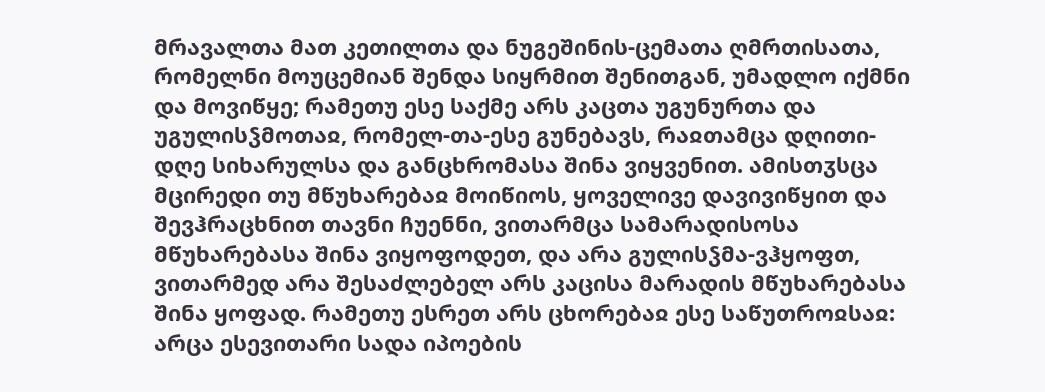მრავალთა მათ კეთილთა და ნუგეშინის-ცემათა ღმრთისათა, რომელნი მოუცემიან შენდა სიყრმით შენითგან, უმადლო იქმნი და მოვიწყე; რამეთუ ესე საქმე არს კაცთა უგუნურთა და უგულისჴმოთაჲ, რომელ-თა-ესე გუნებავს, რაჲთამცა დღითი-დღე სიხარულსა და განცხრომასა შინა ვიყვენით. ამისთჳსცა მცირედი თუ მწუხარებაჲ მოიწიოს, ყოველივე დავივიწყით და შევჰრაცხნით თავნი ჩუენნი, ვითარმცა სამარადისოსა მწუხარებასა შინა ვიყოფოდეთ, და არა გულისჴმა-ვჰყოფთ, ვითარმედ არა შესაძლებელ არს კაცისა მარადის მწუხარებასა შინა ყოფად. რამეთუ ესრეთ არს ცხორებაჲ ესე საწუთროჲსაჲ: არცა ესევითარი სადა იპოების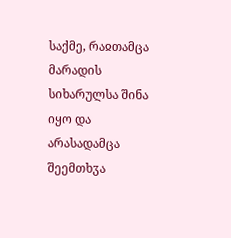საქმე, რაჲთამცა მარადის სიხარულსა შინა იყო და არასადამცა შეემთხჳა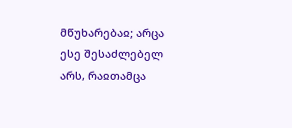მწუხარებაჲ; არცა ესე შესაძლებელ არს, რაჲთამცა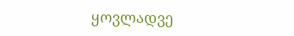ყოვლადვე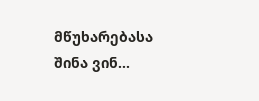მწუხარებასა შინა ვინ...